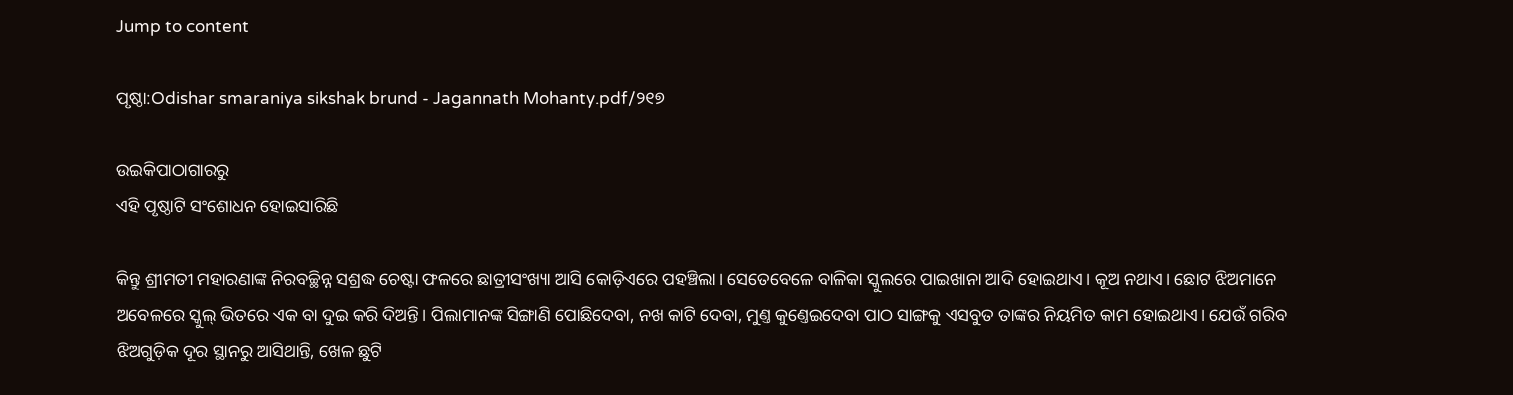Jump to content

ପୃଷ୍ଠା:Odishar smaraniya sikshak brund - Jagannath Mohanty.pdf/୨୧୭

ଉଇକିପାଠାଗାର‌ରୁ
ଏହି ପୃଷ୍ଠାଟି ସଂଶୋଧନ ହୋଇସାରିଛି

କିନ୍ତୁ ଶ୍ରୀମତୀ ମହାରଣାଙ୍କ ନିରବଚ୍ଛିନ୍ନ ସଶ୍ରଦ୍ଧ ଚେଷ୍ଟା ଫଳରେ ଛାତ୍ରୀସଂଖ୍ୟା ଆସି କୋଡ଼ିଏରେ ପହଞ୍ଚିଲା। ସେତେବେଳେ ବାଳିକା ସ୍କୁଲରେ ପାଇଖାନା ଆଦି ହୋଇଥାଏ। କୂଅ ନଥାଏ। ଛୋଟ ଝିଅମାନେ ଅବେଳରେ ସ୍କୁଲ୍ ଭିତରେ ଏକ ବା ଦୁଇ କରି ଦିଅନ୍ତି। ପିଲାମାନଙ୍କ ସିଙ୍ଗାଣି ପୋଛିଦେବା, ନଖ କାଟି ଦେବା, ମୁଣ୍ତ କୁଣ୍ତେଇଦେବା ପାଠ ସାଙ୍ଗକୁ ଏସବୁତ ତାଙ୍କର ନିୟମିତ କାମ ହୋଇଥାଏ। ଯେଉଁ ଗରିବ ଝିଅଗୁଡ଼ିକ ଦୂର ସ୍ଥାନରୁ ଆସିଥାନ୍ତି, ଖେଳ ଛୁଟି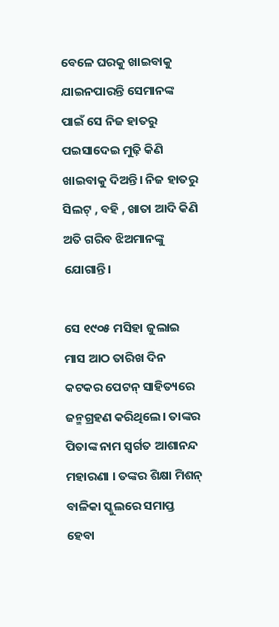ବେଳେ ଘରକୁ ଖାଇବାକୁ ଯାଇନପାରନ୍ତି ସେମାନଙ୍କ ପାଇଁ ସେ ନିଜ ହାତରୁ ପଇସାଦେଇ ମୁଢ଼ି କିଣି ଖାଇବାକୁ ଦିଅନ୍ତି। ନିଜ ହାତରୁ ସିଲଟ୍ , ବହି , ଖାତା ଆଦି କିଣି ଅତି ଗରିବ ଝିଅମାନଙ୍କୁ ଯୋଗାନ୍ତି।

ସେ ୧୯୦୫ ମସିହା ଜୁଲାଇ ମାସ ଆଠ ତାରିଖ ଦିନ କଟକର ପେଟନ୍ ସାହିତ୍ୟରେ ଜନ୍ମଗ୍ରହଣ କରିଥିଲେ। ତାଙ୍କର ପିତାଙ୍କ ନାମ ସ୍ବର୍ଗତ ଆଶାନନ୍ଦ ମହାରଣା । ତଙ୍କର ଶିକ୍ଷା ମିଶନ୍ ବାଳିକା ସ୍କୁଲରେ ସମାପ୍ତ ହେବା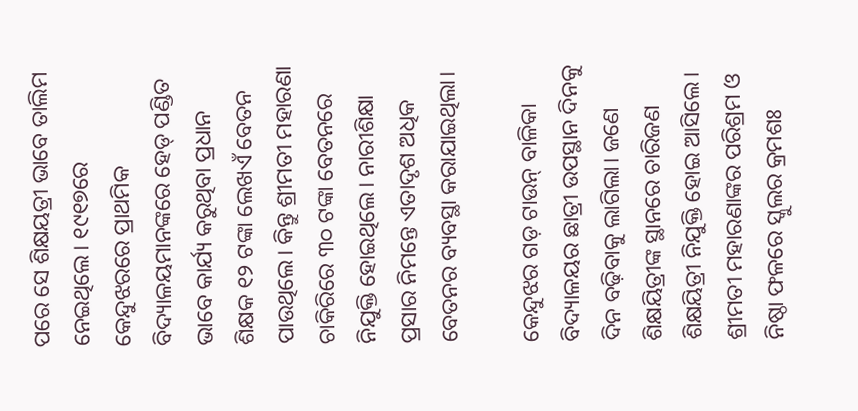ପରେ ସେ ଶିକ୍ଷୟତ୍ରୀ ଭାବେ ତାଲିମ ନେଇଥିଲେ। ୧୯୧୭ରେ କେନ୍ଦୁଝରରେ ପ୍ରାଥମିକ ବିଦ୍ୟାଳୟମାନଙ୍କରେ ହେଡ୍ ପଣ୍ଡିତ ଭାବେ କାର୍ଯ୍ୟ କରୁଥିବା ପ୍ରଧାନ ଶିକ୍ଷକ ୧୨ ଟଙ୍କା ଲେଖଏଁ ବେତନ ପାଉଥିଲେ। କିନ୍ତୁ ଶ୍ରୀମତୀ ମହାରଣା ଚାକିରିରେ ୩୦ ଟଙ୍କା ବେତନରେ ନିଯୁକ୍ତି ହୋଇଥିଲେ। ନାରୀଶିକ୍ଷା ପ୍ରସାର ନିମନ୍ତେ ଏତାଦୃଶ ଅଧିକ ବେତନର ବ୍ୟବସ୍ଥା କରାଯାଇଥିଲା।

କେନ୍ଦୁଝର ଗଡ଼ ଟାଉନ୍ ବାଳିକା ବିଦ୍ୟାଳୟର ଛାତ୍ରୀ ଉପସ୍ଥାନ ଦିନକୁ ଦିନ ବଢ଼ିବାକୁ ଲାଗିଲା। ଜଣେ ଶିକ୍ଷୟିତ୍ରୀଙ୍କ ସ୍ଥାନରେ ଚାରିଜଣ ଶିକ୍ଷୟିତ୍ରୀ ନିଯୁକ୍ତି ହୋଇ ଆସିଲେ। ଶ୍ରୀମତୀ ମହାରଣାଙ୍କର ପରିଶ୍ରମ ଓ ନିଷ୍ଠା ଫଳରେ ସ୍କୁଲର କ୍ରମଶଃ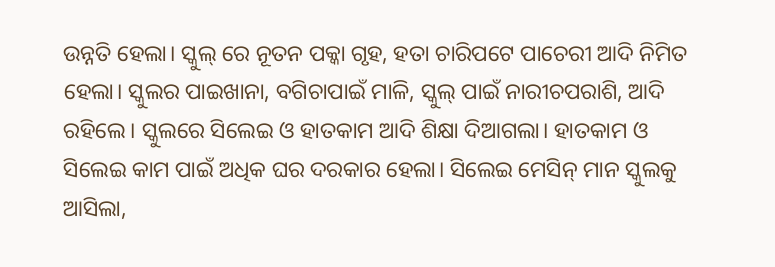ଉନ୍ନତି ହେଲା। ସ୍କୁଲ୍ ରେ ନୂତନ ପକ୍କା ଗୃହ, ହତା ଚାରିପଟେ ପାଚେରୀ ଆଦି ନିମିତ ହେଲା। ସ୍କୁଲର ପାଇଖାନା, ବଗିଚାପାଇଁ ମାଳି, ସ୍କୁଲ୍ ପାଇଁ ନାରୀଚପରାଶି, ଆଦି ରହିଲେ। ସ୍କୁଲରେ ସିଲେଇ ଓ ହାତକାମ ଆଦି ଶିକ୍ଷା ଦିଆଗଲା। ହାତକାମ ଓ ସିଲେଇ କାମ ପାଇଁ ଅଧିକ ଘର ଦରକାର ହେଲା। ସିଲେଇ ମେସିନ୍ ମାନ ସ୍କୁଲକୁ ଆସିଲା,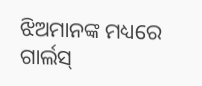ଝିଅମାନଙ୍କ ମଧ୍ୟରେ ଗାର୍ଲସ୍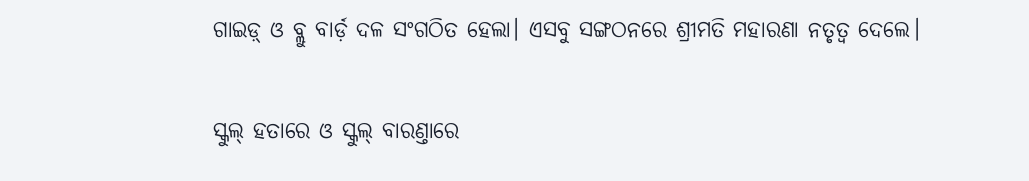ଗାଇଡ଼୍ ଓ ବ୍ଲୁ ବାର୍ଡ଼ ଦଳ ସଂଗଠିତ ହେଲା। ଏସବୁ ସଙ୍ଗଠନରେ ଶ୍ରୀମତି ମହାରଣା ନତୃତ୍ୱ ଦେଲେ।

ସ୍କୁଲ୍ ହତାରେ ଓ ସ୍କୁଲ୍ ବାରଣ୍ତାରେ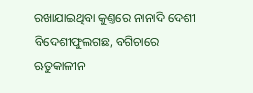ରଖାଯାଇଥିବା କୁଣ୍ତରେ ନାନାଦି ଦେଶୀ ବିଦେଶୀଫୁଲଗଛ, ବଗିଚାରେ ଋତୁକାଳୀନ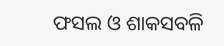ଫସଲ ଓ ଶାକସବଳି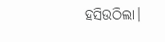ହସିଉଠିଲା।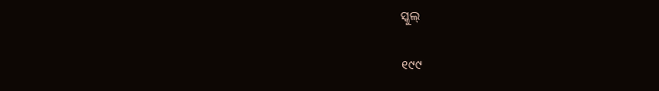ସ୍କୁଲ୍

୧୯୯